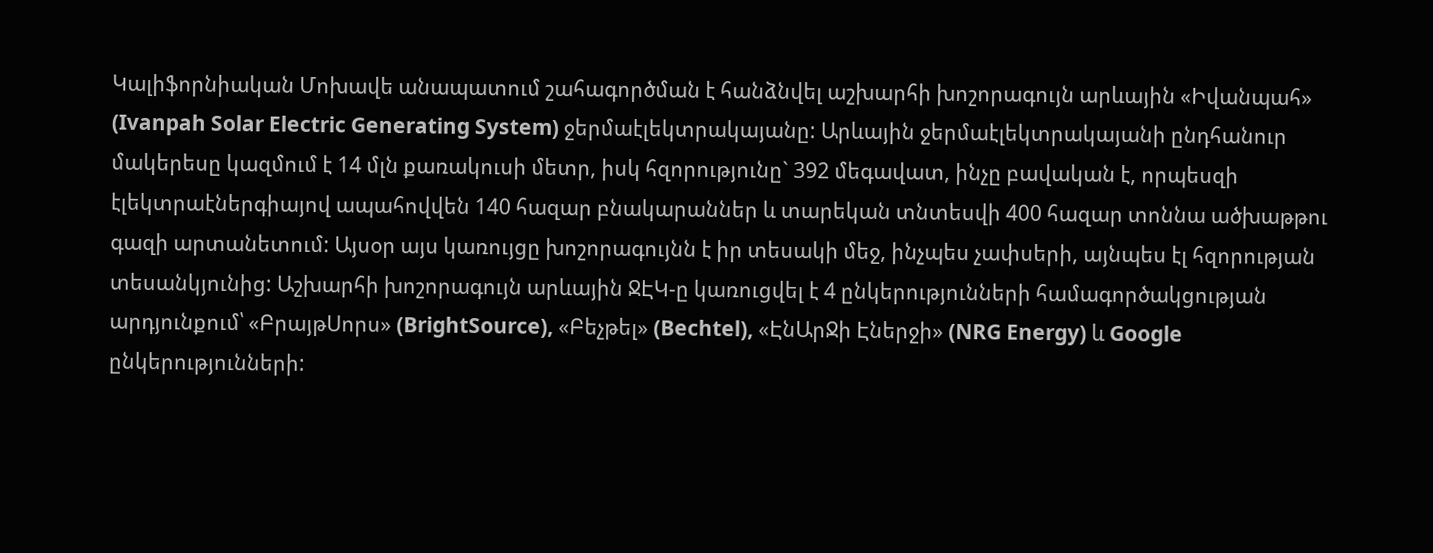Կալիֆորնիական Մոխավե անապատում շահագործման է հանձնվել աշխարհի խոշորագույն արևային «Իվանպահ» (Ivanpah Solar Electric Generating System) ջերմաէլեկտրակայանը: Արևային ջերմաէլեկտրակայանի ընդհանուր մակերեսը կազմում է 14 մլն քառակուսի մետր, իսկ հզորությունը` 392 մեգավատ, ինչը բավական է, որպեսզի էլեկտրաէներգիայով ապահովվեն 140 հազար բնակարաններ և տարեկան տնտեսվի 400 հազար տոննա ածխաթթու գազի արտանետում: Այսօր այս կառույցը խոշորագույնն է իր տեսակի մեջ, ինչպես չափսերի, այնպես էլ հզորության տեսանկյունից: Աշխարհի խոշորագույն արևային ՋԷԿ-ը կառուցվել է 4 ընկերությունների համագործակցության արդյունքում՝ «ԲրայթՍորս» (BrightSource), «Բեչթել» (Bechtel), «ԷնԱրՋի Էներջի» (NRG Energy) և Google ընկերությունների: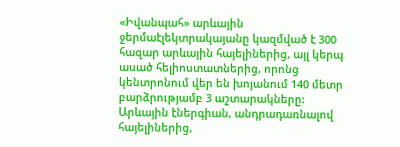«Իվանպահ» արևային ջերմաէլեկտրակայանը կազմված է 300 հազար արևային հայելիներից, այլ կերպ ասած հելիոստատներից, որոնց կենտրոնում վեր են խոյանում 140 մետր բարձրությամբ 3 աշտարակները: Արևային էներգիան, անդրադառնալով հայելիներից,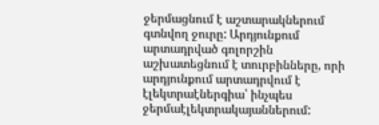ջերմացնում է աշտարակներում գտնվող ջուրը: Արդյունքում արտադրված գոլորշին աշխատեցնում է տուրբինները, որի արդյունքում արտադրվում է էլեկտրաէներգիա՝ ինչպես ջերմաէլեկտրակայաններում: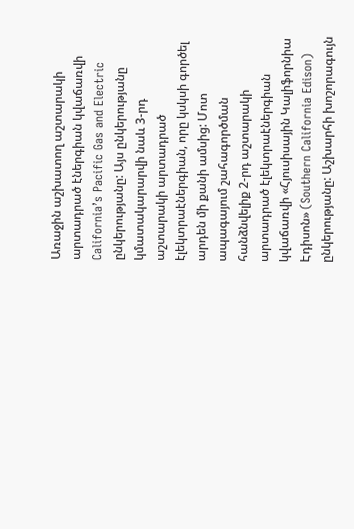Առաջին աշխատող աշտարակի արտադրած էներգիան կվաճառվի California’s Pacific Gas and Electric ընկերությանը: Այս ընկերությանը կմատակարարվի նաև 3-րդ աշտարակի արտադրած էլեկտրաէներգիան, որը կսկսի գործել արդեն մի քանի ամսից: Մոտ ապագայում շահագործման հանձնվելիք 2-րդ աշտարակի արտադրած էլեկտրաէներգիան կվաճառվի «Հյուսիսային Կալիֆորնիա Էդիսոն» (Southern California Edison) ընկերությանը: Աշխարհի խոշորագույն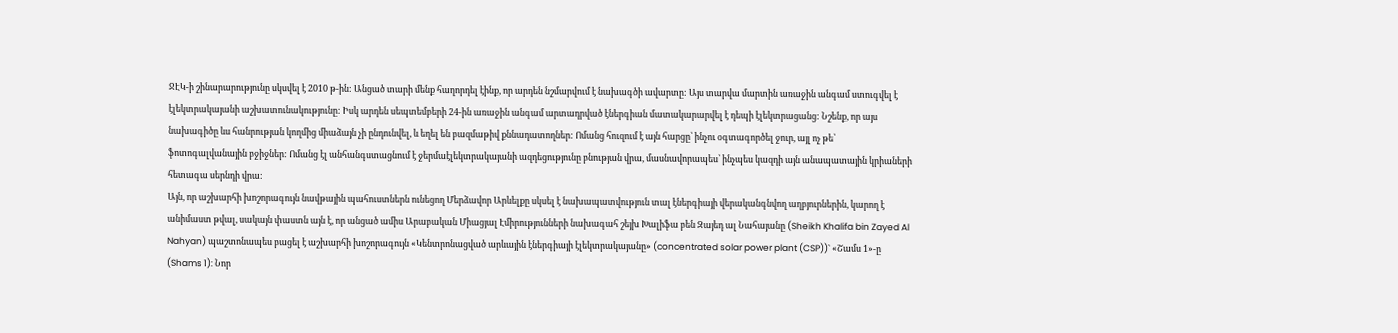ՋԷԿ-ի շինարարությունը սկսվել է 2010 թ-ին: Անցած տարի մենք հաղորդել էինք, որ արդեն նշմարվում է նախագծի ավարտը: Այս տարվա մարտին առաջին անգամ ստուգվել է էլեկտրակայանի աշխատունակությունը: Իսկ արդեն սեպտեմբերի 24-ին առաջին անգամ արտադրված էներգիան մատակարարվել է դեպի էլեկտրացանց: Նշենք, որ այս նախագիծը ևս հանրության կողմից միաձայն չի ընդունվել, և եղել են բազմաթիվ քննադատողներ: Ոմանց հուզում է այն հարցը՝ ինչու օգտագործել ջուր, այլ ոչ թե՝ ֆոտոգալվանային բջիջներ: Ոմանց էլ անհանգստացնում է ջերմաէլեկտրակայանի ազդեցությունը բնության վրա, մասնավորապես՝ ինչպես կազդի այն անապատային կրիաների հետագա սերնդի վրա:
Այն, որ աշխարհի խոշորագույն նավթային պահուստներն ունեցող Մերձավոր Արևելքը սկսել է նախապատվություն տալ էներգիայի վերականգնվող աղբյուրներին, կարող է անիմաստ թվալ, սակայն փաստն այն է, որ անցած ամիս Արաբական Միացյալ Էմիրությունների նախագահ շեյխ Խալիֆա բեն Զայեդ ալ Նահայանը (Sheikh Khalifa bin Zayed Al Nahyan) պաշտոնապես բացել է աշխարհի խոշորագույն «Կենտրոնացված արևային էներգիայի էլեկտրակայանը» (concentrated solar power plant (CSP))` «Շամս 1»-ը (Shams 1): Նոր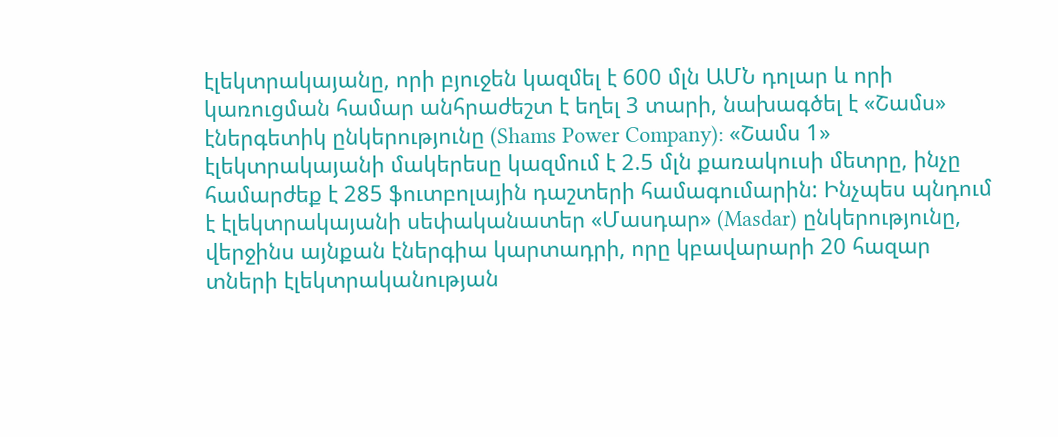էլեկտրակայանը, որի բյուջեն կազմել է 600 մլն ԱՄՆ դոլար և որի կառուցման համար անհրաժեշտ է եղել 3 տարի, նախագծել է «Շամս» էներգետիկ ընկերությունը (Shams Power Company): «Շամս 1» էլեկտրակայանի մակերեսը կազմում է 2.5 մլն քառակուսի մետրը, ինչը համարժեք է 285 ֆուտբոլային դաշտերի համագումարին: Ինչպես պնդում է էլեկտրակայանի սեփականատեր «Մասդար» (Masdar) ընկերությունը, վերջինս այնքան էներգիա կարտադրի, որը կբավարարի 20 հազար տների էլեկտրականության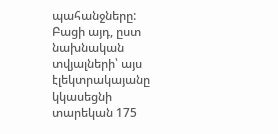պահանջները: Բացի այդ, ըստ նախնական տվյալների՝ այս էլեկտրակայանը կկասեցնի տարեկան 175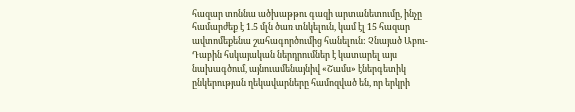հազար տոննա ածխաթթու գազի արտանետումը, ինչը համարժեք է 1.5 մլն ծառ տնկելուն, կամ էլ 15 հազար ավտոմեքենա շահագործումից հանելուն: Չնայած Աբու-Դաբին հսկայական ներդրումներ է կատարել այս նախագծում, այնուամենայնիվ «Շամս» էներգետիկ ընկերության ղեկավարները համոզված են, որ երկրի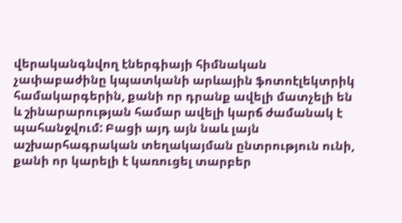վերականգնվող էներգիայի հիմնական չափաբաժինը կպատկանի արևային ֆոտոէլեկտրիկ համակարգերին, քանի որ դրանք ավելի մատչելի են և շինարարության համար ավելի կարճ ժամանակ է պահանջվում: Բացի այդ այն նաև լայն աշխարհագրական տեղակայման ընտրություն ունի, քանի որ կարելի է կառուցել տարբեր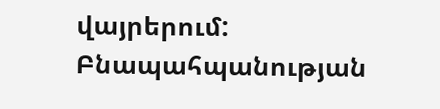վայրերում: Բնապահպանության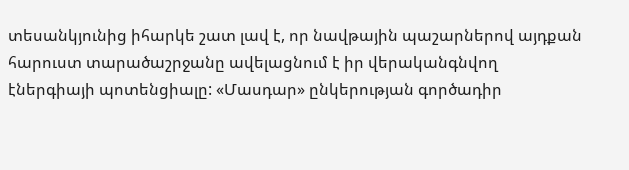տեսանկյունից իհարկե շատ լավ է, որ նավթային պաշարներով այդքան հարուստ տարածաշրջանը ավելացնում է իր վերականգնվող էներգիայի պոտենցիալը: «Մասդար» ընկերության գործադիր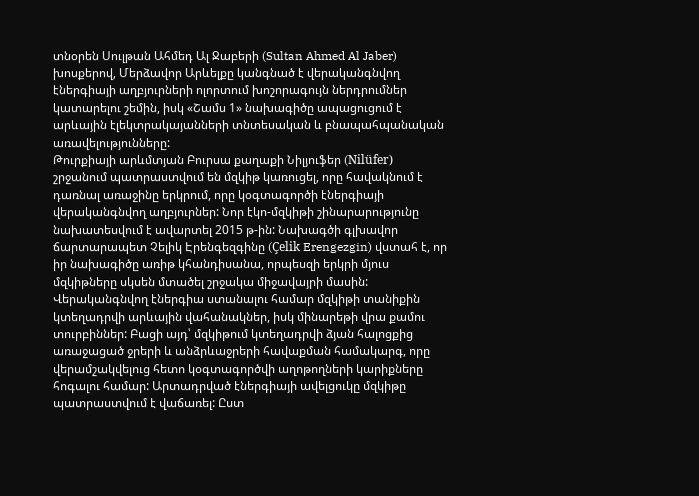տնօրեն Սուլթան Ահմեդ Ալ Ջաբերի (Sultan Ahmed Al Jaber) խոսքերով, Մերձավոր Արևելքը կանգնած է վերականգնվող էներգիայի աղբյուրների ոլորտում խոշորագույն ներդրումներ կատարելու շեմին, իսկ «Շամս 1» նախագիծը ապացուցում է արևային էլեկտրակայանների տնտեսական և բնապահպանական առավելությունները:
Թուրքիայի արևմտյան Բուրսա քաղաքի Նիլյուֆեր (Nilüfer) շրջանում պատրաստվում են մզկիթ կառուցել, որը հավակնում է դառնալ առաջինը երկրում, որը կօգտագործի էներգիայի վերականգնվող աղբյուրներ: Նոր էկո-մզկիթի շինարարությունը նախատեսվում է ավարտել 2015 թ-ին: Նախագծի գլխավոր ճարտարապետ Չելիկ Էրենգեզգինը (Çelik Erengezgin) վստահ է, որ իր նախագիծը առիթ կհանդիսանա, որպեսզի երկրի մյուս մզկիթները սկսեն մտածել շրջակա միջավայրի մասին: Վերականգնվող էներգիա ստանալու համար մզկիթի տանիքին կտեղադրվի արևային վահանակներ, իսկ մինարեթի վրա քամու տուրբիններ: Բացի այդ՝ մզկիթում կտեղադրվի ձյան հալոցքից առաջացած ջրերի և անձրևաջրերի հավաքման համակարգ, որը վերամշակվելուց հետո կօգտագործվի աղոթողների կարիքները հոգալու համար: Արտադրված էներգիայի ավելցուկը մզկիթը պատրաստվում է վաճառել: Ըստ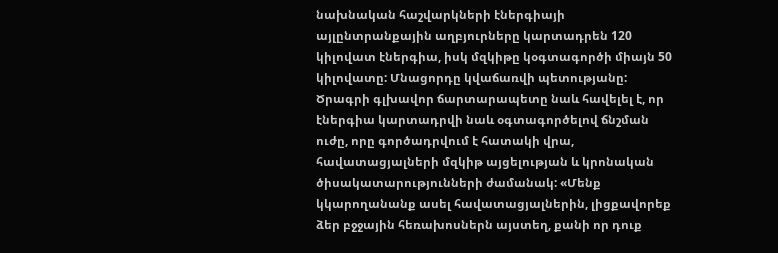նախնական հաշվարկների էներգիայի այլընտրանքային աղբյուրները կարտադրեն 120 կիլովատ էներգիա, իսկ մզկիթը կօգտագործի միայն 50 կիլովատը: Մնացորդը կվաճառվի պետությանը: Ծրագրի գլխավոր ճարտարապետը նաև հավելել է, որ էներգիա կարտադրվի նաև օգտագործելով ճնշման ուժը, որը գործադրվում է հատակի վրա, հավատացյալների մզկիթ այցելության և կրոնական ծիսակատարությունների ժամանակ: «Մենք կկարողանանք ասել հավատացյալներին, լիցքավորեք ձեր բջջային հեռախոսներն այստեղ, քանի որ դուք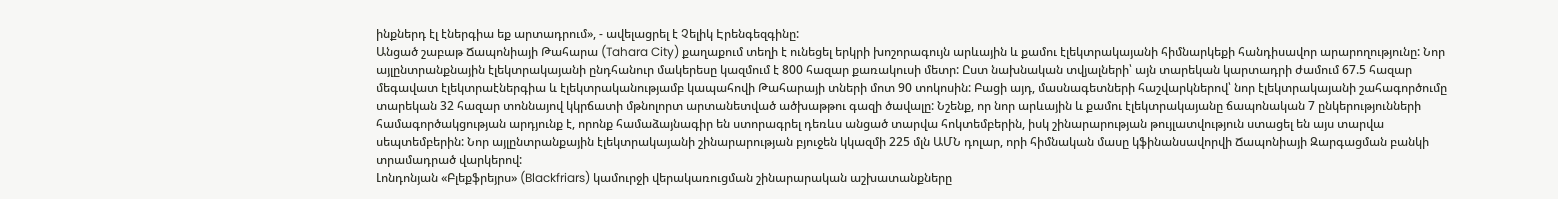ինքներդ էլ էներգիա եք արտադրում», - ավելացրել է Չելիկ Էրենգեզգինը:
Անցած շաբաթ Ճապոնիայի Թահարա (Tahara City) քաղաքում տեղի է ունեցել երկրի խոշորագույն արևային և քամու էլեկտրակայանի հիմնարկեքի հանդիսավոր արարողությունը: Նոր այլընտրանքնային էլեկտրակայանի ընդհանուր մակերեսը կազմում է 800 հազար քառակուսի մետր: Ըստ նախնական տվյալների՝ այն տարեկան կարտադրի ժամում 67.5 հազար մեգավատ էլեկտրաէներգիա և էլեկտրականությամբ կապահովի Թահարայի տների մոտ 90 տոկոսին: Բացի այդ, մասնագետների հաշվարկներով՝ նոր էլեկտրակայանի շահագործումը տարեկան 32 հազար տոննայով կկրճատի մթնոլորտ արտանետված ածխաթթու գազի ծավալը: Նշենք, որ նոր արևային և քամու էլեկտրակայանը ճապոնական 7 ընկերությունների համագործակցության արդյունք է, որոնք համաձայնագիր են ստորագրել դեռևս անցած տարվա հոկտեմբերին, իսկ շինարարության թույլատվություն ստացել են այս տարվա սեպտեմբերին: Նոր այլընտրանքային էլեկտրակայանի շինարարության բյուջեն կկազմի 225 մլն ԱՄՆ դոլար, որի հիմնական մասը կֆինանսավորվի Ճապոնիայի Զարգացման բանկի տրամադրած վարկերով:
Լոնդոնյան «Բլեքֆրեյրս» (Blackfriars) կամուրջի վերակառուցման շինարարական աշխատանքները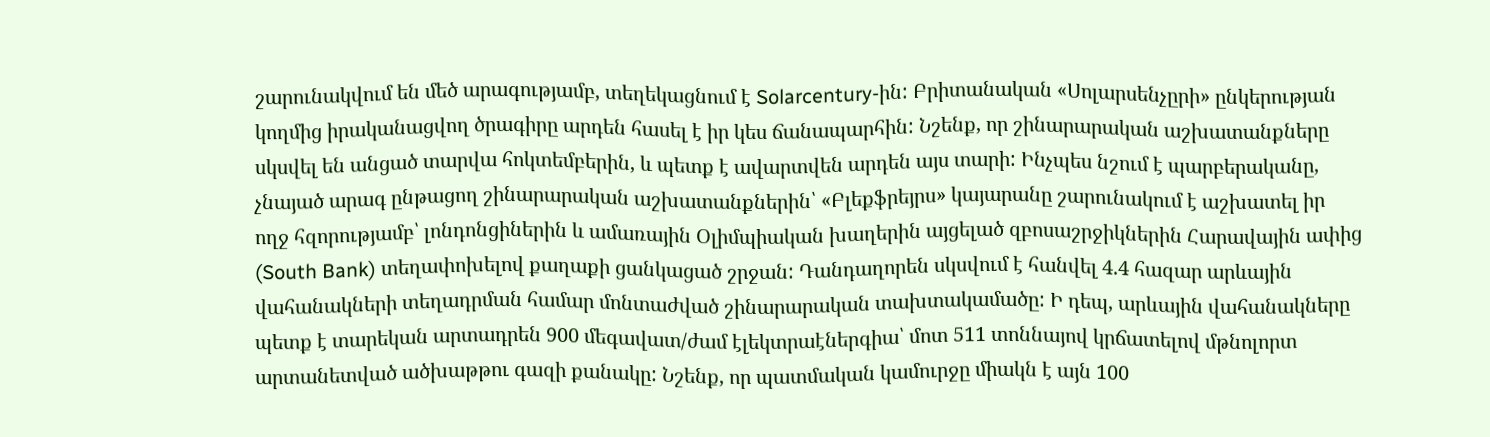շարունակվում են մեծ արագությամբ, տեղեկացնում է Solarcentury-ին: Բրիտանական «Սոլարսենչըրի» ընկերության կողմից իրականացվող ծրագիրը արդեն հասել է իր կես ճանապարհին: Նշենք, որ շինարարական աշխատանքները սկսվել են անցած տարվա հոկտեմբերին, և պետք է ավարտվեն արդեն այս տարի: Ինչպես նշում է պարբերականը, չնայած արագ ընթացող շինարարական աշխատանքներին՝ «Բլեքֆրեյրս» կայարանը շարունակում է աշխատել իր ողջ հզորությամբ՝ լոնդոնցիներին և ամառային Օլիմպիական խաղերին այցելած զբոսաշրջիկներին Հարավային ափից (South Bank) տեղափոխելով քաղաքի ցանկացած շրջան: Դանդաղորեն սկսվում է հանվել 4.4 հազար արևային վահանակների տեղադրման համար մոնտաժված շինարարական տախտակամածը: Ի դեպ, արևային վահանակները պետք է տարեկան արտադրեն 900 մեգավատ/ժամ էլեկտրաէներգիա՝ մոտ 511 տոննայով կրճատելով մթնոլորտ արտանետված ածխաթթու գազի քանակը: Նշենք, որ պատմական կամուրջը միակն է այն 100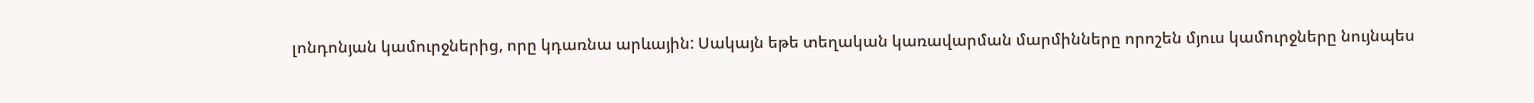լոնդոնյան կամուրջներից, որը կդառնա արևային: Սակայն եթե տեղական կառավարման մարմինները որոշեն մյուս կամուրջները նույնպես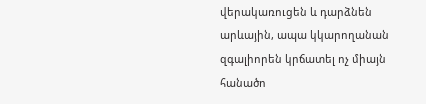վերակառուցեն և դարձնեն արևային, ապա կկարողանան զգալիորեն կրճատել ոչ միայն հանածո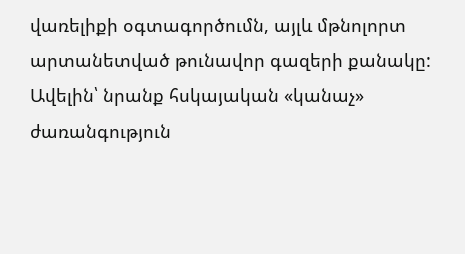վառելիքի օգտագործումն, այլև մթնոլորտ արտանետված թունավոր գազերի քանակը: Ավելին՝ նրանք հսկայական «կանաչ» ժառանգություն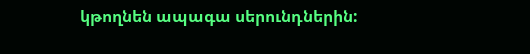կթողնեն ապագա սերունդներին: